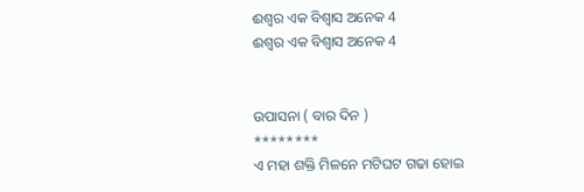ଈଶ୍ବର ଏକ ବିଶ୍ବାସ ଅନେକ 4
ଈଶ୍ବର ଏକ ବିଶ୍ବାସ ଅନେକ 4


ଉପାସନା ( ବାର ଦିନ )
********
ଏ ମହା ଶକ୍ତି ମିଳନେ ମଟିଘଟ ଗଢା ହୋଇ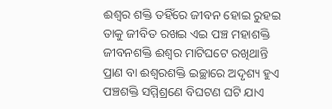ଈଶ୍ବର ଶକ୍ତି ତହିଁରେ ଜୀବନ ହୋଇ ରୁହଇ
ତାକୁ ଜୀବିତ ରଖଇ ଏଇ ପଞ୍ଚ ମହାଶକ୍ତି
ଜୀବନଶକ୍ତି ଈଶ୍ବର ମାଟିଘଟେ ରଖିଥାନ୍ତି
ପ୍ରାଣ ବା ଈଶ୍ବରଶକ୍ତି ଇଚ୍ଛାରେ ଅଦୃଶ୍ୟ ହୁଏ
ପଞ୍ଚଶକ୍ତି ସମ୍ମିଶ୍ରଣେ ବିଘଟଣ ଘଟି ଯାଏ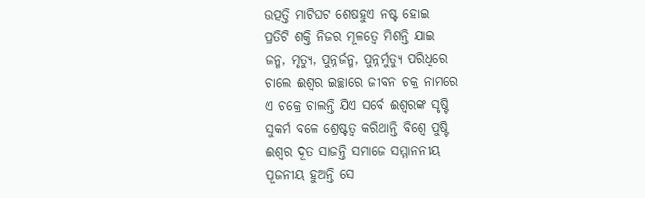ଉତ୍ପତ୍ତି ମାଟିଘଟ ଶେଷହୁଏ ନଷ୍ଟ ହୋଇ
ପ୍ରତିଟି ଶକ୍ତି ନିଜର ମୂଳତ୍ବେ ମିଶନ୍ତି ଯାଇ
ଜନ୍ମ, ମୃତ୍ୟୁ, ପୁନ୍ନର୍ଜନ୍ମ, ପୁନ୍ନର୍ମୁତ୍ୟୁ ପରିଧିରେ
ଚାଲେ ଈଶ୍ବର ଇଚ୍ଛାରେ ଜୀବନ ଚକ୍ର ନାମରେ
ଏ ଚକ୍ରେ ଚାଲନ୍ତି ଯିଏ ସର୍ବେ ଈଶ୍ବରଙ୍କ ସୃଷ୍ଟି
ସୁକର୍ମ ବଳେ ଶ୍ରେଷ୍ଟତ୍ବ କରିଥାନ୍ତି ବିଶ୍ବେ ପୁଷ୍ଟି
ଈଶ୍ବର ଦୂତ ସାଜନ୍ତି ସମାଜେ ସମ୍ମାନନୀୟ
ପୂଜନୀୟ ହୁଅନ୍ତି ସେ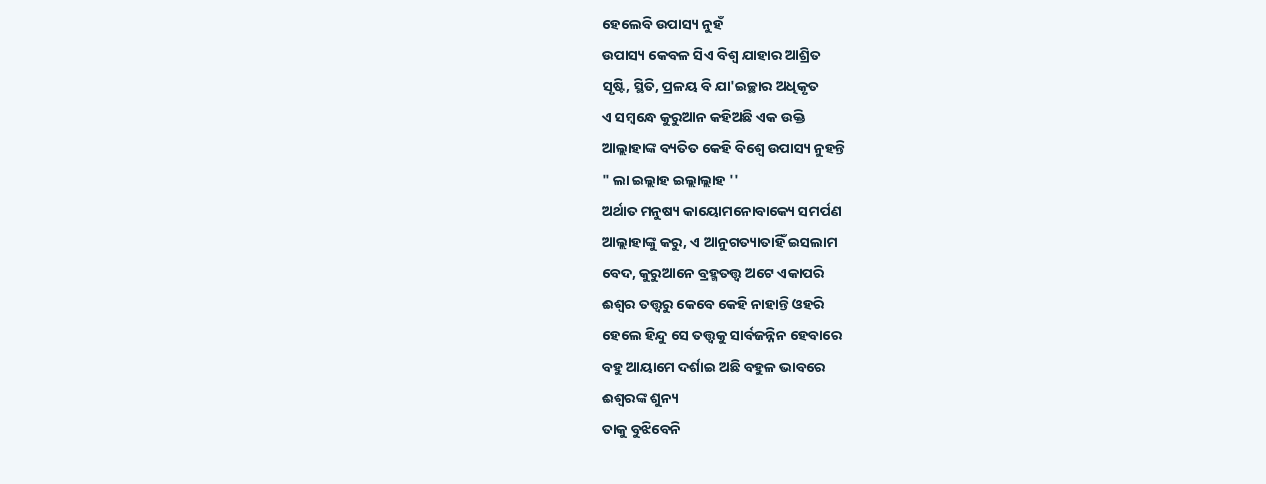ହେଲେବି ଉପାସ୍ୟ ନୁହଁ
ଉପାସ୍ୟ କେବଳ ସିଏ ବିଶ୍ବ ଯାହାର ଆଶ୍ରିତ
ସୃଷ୍ଟି, ସ୍ଥିତି, ପ୍ରଳୟ ବି ଯା'ଇଚ୍ଛାର ଅଧିକୃତ
ଏ ସମ୍ବନ୍ଧେ କୁରୁଆନ କହିଅଛି ଏକ ଉକ୍ତି
ଆଲ୍ଲାହାଙ୍କ ବ୍ୟତିତ କେହି ବିଶ୍ବେ ଉପାସ୍ୟ ନୁହନ୍ତି
" ଲା ଇଲ୍ଲାହ ଇଲ୍ଲାଲ୍ଲାହ ''
ଅର୍ଥାତ ମନୁଷ୍ୟ କାୟୋମନୋବାକ୍ୟେ ସମର୍ପଣ
ଆଲ୍ଲାହାଙ୍କୁ କରୁ, ଏ ଆନୁଗତ୍ୟାତାହିଁ ଇସଲାମ
ବେଦ, କୁରୁଆନେ ବ୍ରହ୍ମତତ୍ତ୍ବ ଅଟେ ଏକାପରି
ଈଶ୍ବର ତତ୍ତ୍ବରୁ କେବେ କେହି ନାହାନ୍ତି ଓହରି
ହେଲେ ହିନ୍ଦୁ ସେ ତତ୍ତ୍ବକୁ ସାର୍ବଜନ୍ନିନ ହେବାରେ
ବହୁ ଆୟାମେ ଦର୍ଶାଇ ଅଛି ବହୁଳ ଭାବରେ
ଈଶ୍ବରଙ୍କ ଶୁନ୍ୟ
ତାକୁ ବୁଝିବେନି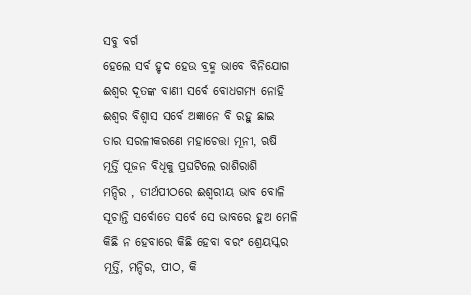ସବୁ ବର୍ଗ
ହେଲେ ସର୍ବ ହୃଦ ହେଉ ବ୍ରହ୍ମ ଭାବେ ବିନିଯୋଗ
ଈଶ୍ବର ଦୂତଙ୍କ ବାଣୀ ସର୍ବେ ବୋଧଗମ୍ୟ ନୋହି
ଈଶ୍ବର ବିଶ୍ବାସ ସର୍ବେ ଅଜ୍ଞାନେ ବି ରହୁ ଛାଇ
ତାର ସରଳୀକରଣେ ମହାଚେତ୍ତା ମୂନୀ, ଋଷି
ମୂର୍ତ୍ତି ପୂଜନ ବିଧିକୁ ପ୍ରଘଟିଲେ ରାଶିରାଶି
ମନ୍ଦିର , ତୀର୍ଥପୀଠରେ ଈଶ୍ବରୀୟ ଭାବ ବୋଳି
ସୂଚାନ୍ତି ସର୍ବୋତେ ସର୍ବେ ସେ ଭାବରେ ହୁଅ ମେଳି
କିଛି ନ ହେବାରେ କିଛି ହେବା ବରଂ ଶ୍ରେୟସ୍କର
ମୂର୍ତ୍ତି, ମନ୍ଦିର, ପୀଠ, କି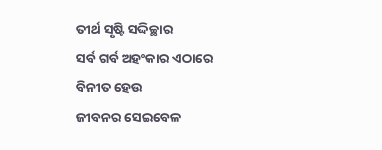ତୀର୍ଥ ସୃଷ୍ଟି ସଦ୍ଦିଚ୍ଛାର
ସର୍ବ ଗର୍ବ ଅହଂକାର ଏଠାରେ ବିନୀତ ହେଉ
ଜୀବନର ସେଇବେଳ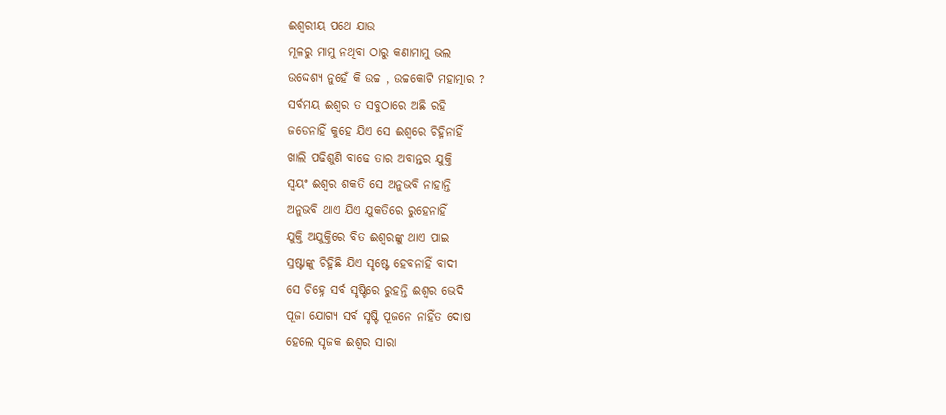ଈଶ୍ବରୀୟ ପଥେ ଯାଉ
ମୂଳରୁ ମାମୁ ନଥିବା ଠାରୁ କଣାମାମୁ ଭଲ
ଉଦ୍ଦେଶ୍ୟ ନୁହେଁ କି ଉଚ୍ଚ , ଉଚ୍ଚକୋଟି ମହାତ୍ମାର ?
ସର୍ବମୟ ଈଶ୍ବର ତ ସବୁଠାରେ ଅଛି ରହି
ଜଡେନାହିଁ କୁହେ ଯିଏ ସେ ଈଶ୍ବରେ ଚିହ୍ନିନାହିଁ
ଖାଲି ପଢିଶୁଣି ବାଢେ ତାର ଅବାନ୍ତର ଯୁକ୍ତି
ସ୍ବୟଂ ଈଶ୍ବର ଶକତି ସେ ଅନୁଭବି ନାହାନ୍ତି
ଅନୁଭବି ଥାଏ ଯିଏ ଯୁକତିରେ ରୁହେନାହିଁ
ଯୁକ୍ତି ଅଯୁକ୍ତିରେ ବିତ ଈଶ୍ବରଙ୍କୁ ଥାଏ ପାଇ
ସ୍ରଷ୍ଟାଙ୍କୁ ଚିହ୍ନିଛି ଯିଏ ସୃଷ୍ଟେ ହେବନାହିଁ ବାଦୀ
ସେ ଚିହ୍ନେ ସର୍ବ ସୃଷ୍ଟିରେ ରୁହନ୍ତି ଈଶ୍ବର ଭେଦି
ପୂଜା ଯୋଗ୍ୟ ସର୍ବ ସୃଷ୍ଟି ପୂଜନେ ନାହିଁତ ଦୋଷ
ହେଲେ ସୃଜକ ଈଶ୍ବର ସାରା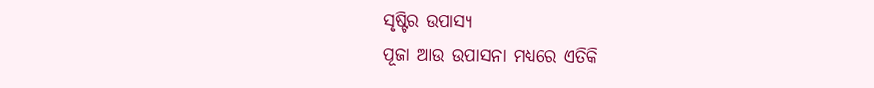ସୃଷ୍ଟିର ଉପାସ୍ୟ
ପୂଜା ଆଉ ଉପାସନା ମଧ୍ୟରେ ଏତିକି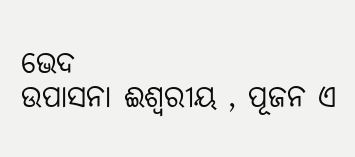ଭେଦ
ଉପାସନା ଈଶ୍ବରୀୟ , ପୂଜନ ଏ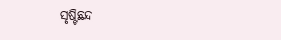ସୃଷ୍ଟିଛନ୍ଦ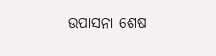ଉପାସନା ଶେଷ